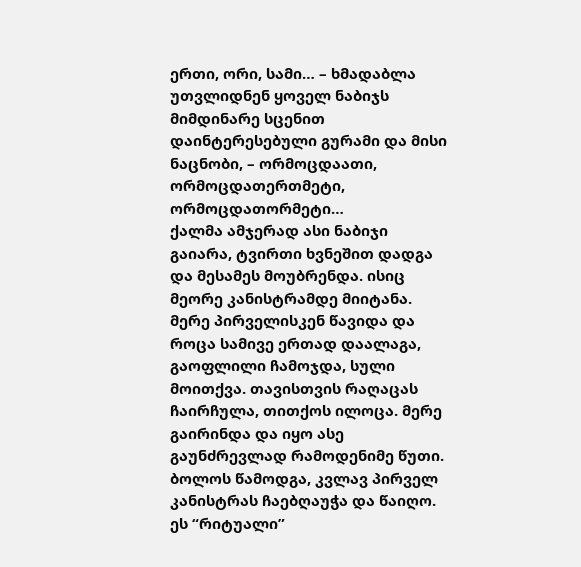ერთი, ორი, სამი… – ხმადაბლა უთვლიდნენ ყოველ ნაბიჯს მიმდინარე სცენით დაინტერესებული გურამი და მისი ნაცნობი, – ორმოცდაათი, ორმოცდათერთმეტი, ორმოცდათორმეტი…
ქალმა ამჯერად ასი ნაბიჯი გაიარა, ტვირთი ხვნეშით დადგა და მესამეს მოუბრენდა. ისიც მეორე კანისტრამდე მიიტანა. მერე პირველისკენ წავიდა და როცა სამივე ერთად დაალაგა, გაოფლილი ჩამოჯდა, სული მოითქვა. თავისთვის რაღაცას ჩაირჩულა, თითქოს ილოცა. მერე გაირინდა და იყო ასე გაუნძრევლად რამოდენიმე წუთი. ბოლოს წამოდგა, კვლავ პირველ კანისტრას ჩაებღაუჭა და წაიღო.
ეს “რიტუალი”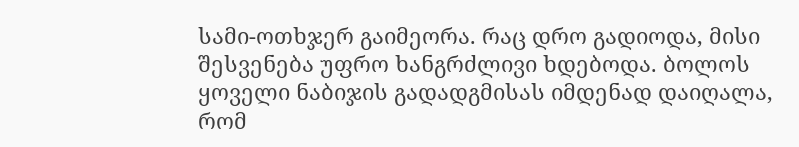სამი-ოთხჯერ გაიმეორა. რაც დრო გადიოდა, მისი შესვენება უფრო ხანგრძლივი ხდებოდა. ბოლოს ყოველი ნაბიჯის გადადგმისას იმდენად დაიღალა, რომ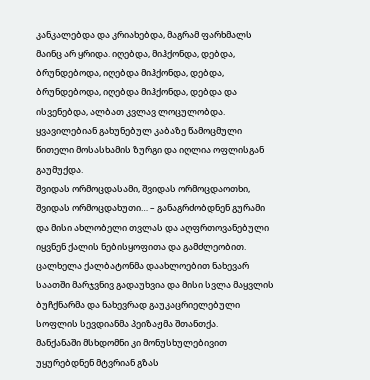კანკალებდა და კრიახებდა, მაგრამ ფარხმალს მაინც არ ყრიდა. იღებდა, მიჰქონდა, დებდა, ბრუნდებოდა, იღებდა მიჰქონდა, დებდა, ბრუნდებოდა, იღებდა მიჰქონდა, დებდა და ისვენებდა, ალბათ კვლავ ლოცულობდა. ყვავილებიან გახუნებულ კაბაზე წამოცმული წითელი მოსასხამის ზურგი და იღლია ოფლისგან გაუმუქდა.
შვიდას ორმოცდასამი, შვიდას ორმოცდაოთხი, შვიდას ორმოცდახუთი… – განაგრძობდნენ გურამი და მისი ახლობელი თვლას და აღფრთოვანებული იყვნენ ქალის ნებისყოფითა და გამძლეობით.
ცალხელა ქალბატონმა დაახლოებით ნახევარ საათში მარჯვნივ გადაუხვია და მისი სვლა მაყვლის ბუჩქნარმა და ნახევრად გაუკაცრიელებული სოფლის სევდიანმა პეიზაჟმა შთანთქა.
მანქანაში მსხდომნი კი მონუსხულებივით უყურებდნენ მტვრიან გზას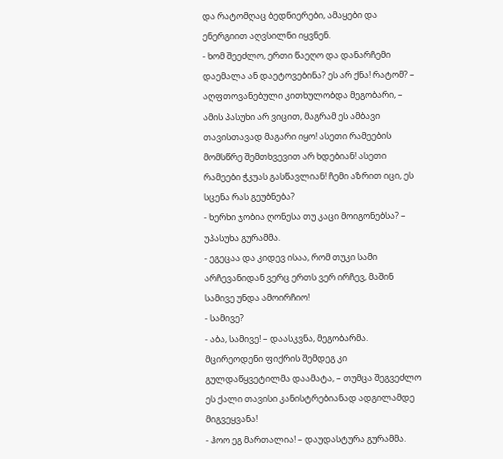და რატომღაც ბედნიერები, ამაყები და ენერგიით აღვსილნი იყვნენ.
- ხომ შეეძლო, ერთი წაეღო და დანარჩემი დაემალა ან დაეტოვებინა? ეს არ ქნა! რატომ? – აღფთოვანებული კითხულობდა მეგობარი, – ამის პასუხი არ ვიცით, მაგრამ ეს ამბავი თავისთავად მაგარი იყო! ასეთი რამეების მომსწრე შემთხვევით არ ხდებიან! ასეთი რამეები ჭკუას გასწავლიან! ჩემი აზრით იცი, ეს სცენა რას გეუბნება?
- ხერხი ჯობია ღონესა თუ კაცი მოიგონებსა? – უპასუხა გურამმა.
- ეგეცაა და კიდევ ისაა, რომ თუკი სამი არჩევანიდან ვერც ერთს ვერ ირჩევ, მაშინ სამივე უნდა ამოირჩიო!
- სამივე?
- აბა, სამივე! – დაასკვნა, მეგობარმა. მცირეოდენი ფიქრის შემდეგ კი გულდაწყვეტილმა დაამატა, – თუმცა შეგვეძლო ეს ქალი თავისი კანისტრებიანად ადგილამდე მიგვეყვანა!
- ჰოო ეგ მართალია! – დაუდასტურა გურამმა.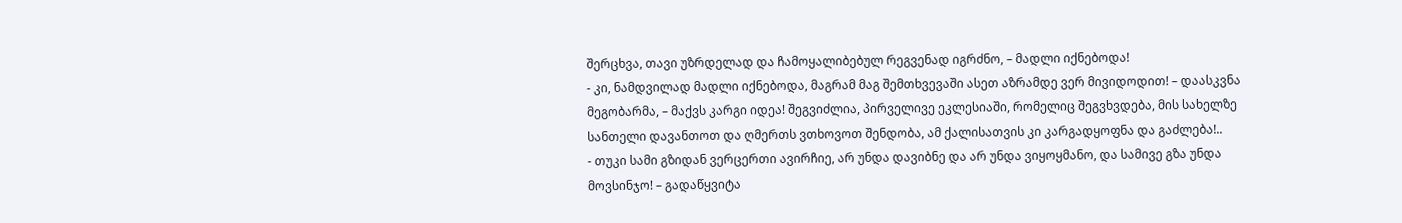შერცხვა, თავი უზრდელად და ჩამოყალიბებულ რეგვენად იგრძნო, – მადლი იქნებოდა!
- კი, ნამდვილად მადლი იქნებოდა, მაგრამ მაგ შემთხვევაში ასეთ აზრამდე ვერ მივიდოდით! – დაასკვნა მეგობარმა, – მაქვს კარგი იდეა! შეგვიძლია, პირველივე ეკლესიაში, რომელიც შეგვხვდება, მის სახელზე სანთელი დავანთოთ და ღმერთს ვთხოვოთ შენდობა, ამ ქალისათვის კი კარგადყოფნა და გაძლება!..
- თუკი სამი გზიდან ვერცერთი ავირჩიე, არ უნდა დავიბნე და არ უნდა ვიყოყმანო, და სამივე გზა უნდა მოვსინჯო! – გადაწყვიტა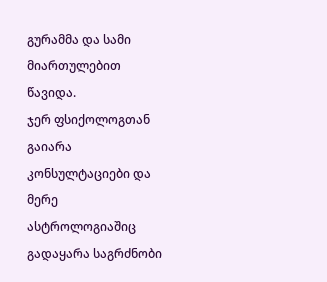გურამმა და სამი მიართულებით წავიდა.
ჯერ ფსიქოლოგთან გაიარა კონსულტაციები და მერე ასტროლოგიაშიც გადაყარა საგრძნობი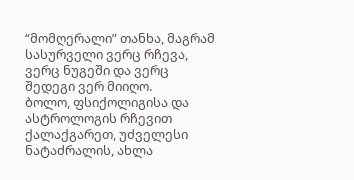“მომღერალი” თანხა, მაგრამ სასურველი ვერც რჩევა, ვერც ნუგეში და ვერც შედეგი ვერ მიიღო.
ბოლო, ფსიქოლიგისა და ასტროლოგის რჩევით ქალაქგარეთ, უძველესი ნატაძრალის, ახლა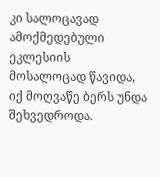კი სალოცავად ამოქმედებული ეკლესიის მოსალოცად წავიდა, იქ მოღვაწე ბერს უნდა შეხვედროდა.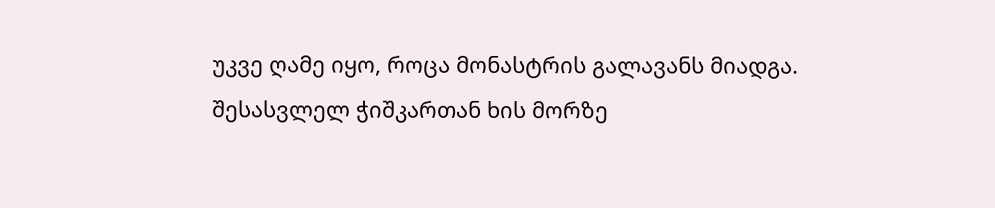უკვე ღამე იყო, როცა მონასტრის გალავანს მიადგა. შესასვლელ ჭიშკართან ხის მორზე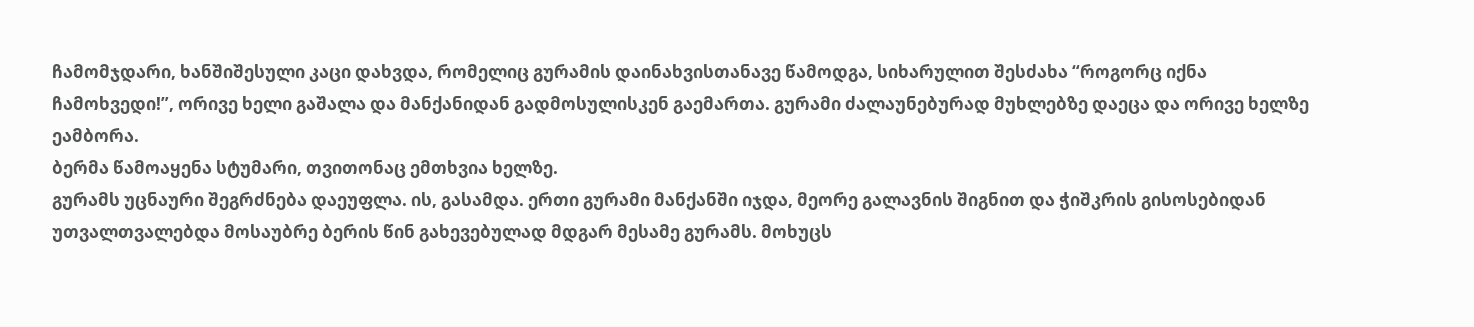ჩამომჯდარი, ხანშიშესული კაცი დახვდა, რომელიც გურამის დაინახვისთანავე წამოდგა, სიხარულით შესძახა “როგორც იქნა ჩამოხვედი!”, ორივე ხელი გაშალა და მანქანიდან გადმოსულისკენ გაემართა. გურამი ძალაუნებურად მუხლებზე დაეცა და ორივე ხელზე ეამბორა.
ბერმა წამოაყენა სტუმარი, თვითონაც ემთხვია ხელზე.
გურამს უცნაური შეგრძნება დაეუფლა. ის, გასამდა. ერთი გურამი მანქანში იჯდა, მეორე გალავნის შიგნით და ჭიშკრის გისოსებიდან უთვალთვალებდა მოსაუბრე ბერის წინ გახევებულად მდგარ მესამე გურამს. მოხუცს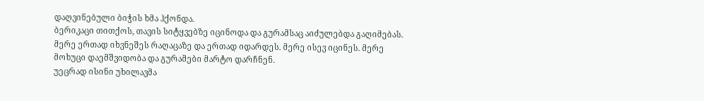დაღვინებული ბიჭის ხმა ჰქონდა.
ბერიკაცი თითქოს, თავის სიტყვებზე იცინოდა და გურამსაც აიძულებდა გაღიმებას. მერე ერთად იხვნეშეს რაღაცაზე და ერთად იდარდეს. მერე ისევ იცინეს. მერე მოხუცი დაემშვიდობა და გურამები მარტო დარჩნენ.
უეცრად ისინი უხილავმა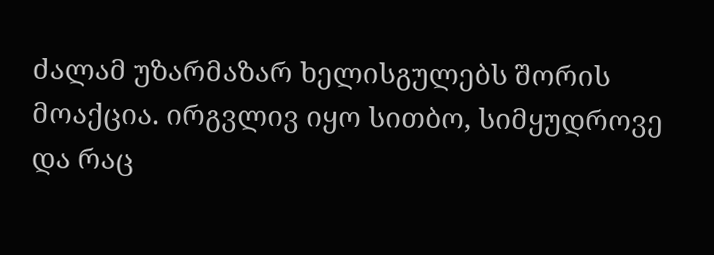ძალამ უზარმაზარ ხელისგულებს შორის მოაქცია. ირგვლივ იყო სითბო, სიმყუდროვე და რაც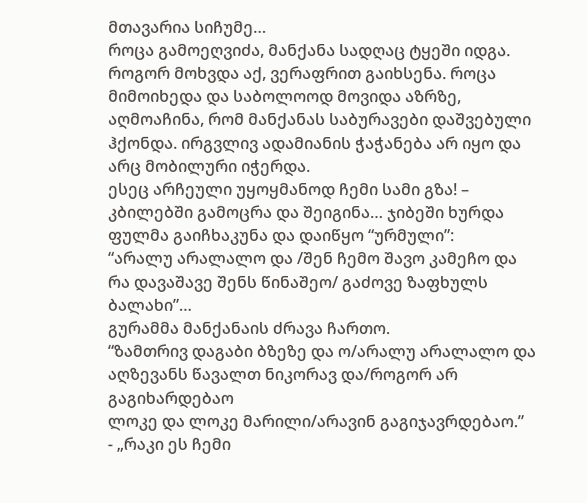მთავარია სიჩუმე…
როცა გამოეღვიძა, მანქანა სადღაც ტყეში იდგა. როგორ მოხვდა აქ, ვერაფრით გაიხსენა. როცა მიმოიხედა და საბოლოოდ მოვიდა აზრზე, აღმოაჩინა, რომ მანქანას საბურავები დაშვებული ჰქონდა. ირგვლივ ადამიანის ჭაჭანება არ იყო და არც მობილური იჭერდა.
ესეც არჩეული უყოყმანოდ ჩემი სამი გზა! – კბილებში გამოცრა და შეიგინა… ჯიბეში ხურდა ფულმა გაიჩხაკუნა და დაიწყო “ურმული”:
“არალუ არალალო და /შენ ჩემო შავო კამეჩო და
რა დავაშავე შენს წინაშეო/ გაძოვე ზაფხულს ბალახი”…
გურამმა მანქანაის ძრავა ჩართო.
“ზამთრივ დაგაბი ბზეზე და ო/არალუ არალალო და
აღზევანს წავალთ ნიკორავ და/როგორ არ გაგიხარდებაო
ლოკე და ლოკე მარილი/არავინ გაგიჯავრდებაო.”
- „რაკი ეს ჩემი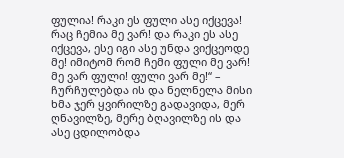ფულია! რაკი ეს ფული ასე იქცევა! რაც ჩემია მე ვარ! და რაკი ეს ასე იქცევა, ესე იგი ასე უნდა ვიქცეოდე მე! იმიტომ რომ ჩემი ფული მე ვარ! მე ვარ ფული! ფული ვარ მე!“ – ჩურჩულებდა ის და ნელნელა მისი ხმა ჯერ ყვირილზე გადავიდა, მერ ღნავილზე, მერე ბღავილზე ის და ასე ცდილობდა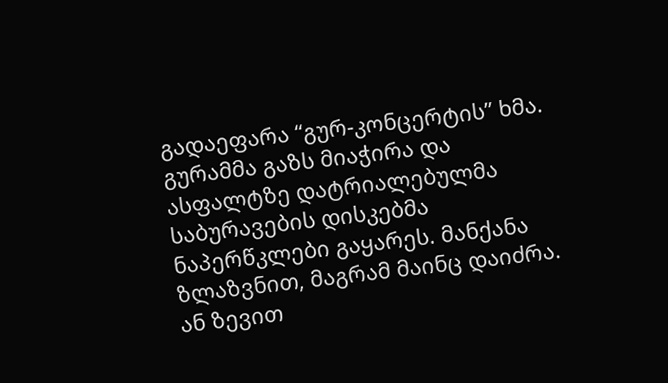გადაეფარა “გურ-კონცერტის” ხმა.
გურამმა გაზს მიაჭირა და ასფალტზე დატრიალებულმა საბურავების დისკებმა ნაპერწკლები გაყარეს. მანქანა ზლაზვნით, მაგრამ მაინც დაიძრა. ან ზევით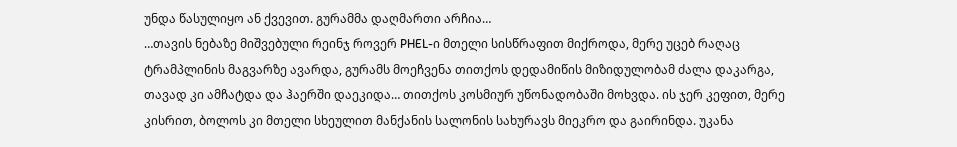უნდა წასულიყო ან ქვევით. გურამმა დაღმართი არჩია…
…თავის ნებაზე მიშვებული რეინჯ როვერ PHEL-ი მთელი სისწრაფით მიქროდა, მერე უცებ რაღაც ტრამპლინის მაგვარზე ავარდა, გურამს მოეჩვენა თითქოს დედამიწის მიზიდულობამ ძალა დაკარგა, თავად კი ამჩატდა და ჰაერში დაეკიდა… თითქოს კოსმიურ უწონადობაში მოხვდა. ის ჯერ კეფით, მერე კისრით, ბოლოს კი მთელი სხეულით მანქანის სალონის სახურავს მიეკრო და გაირინდა. უკანა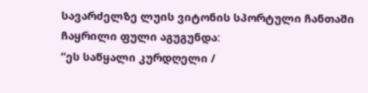სავარძელზე ლუის ვიტონის სპორტული ჩანთაში ჩაყრილი ფული აგუგუნდა:
“ეს საწყალი კურდღელი /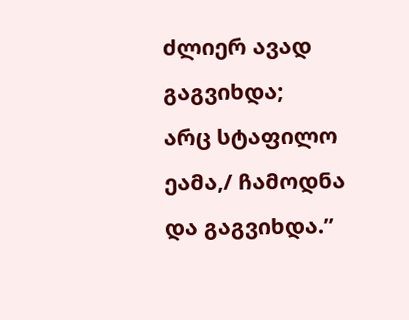ძლიერ ავად გაგვიხდა;
არც სტაფილო ეამა,/ ჩამოდნა და გაგვიხდა.”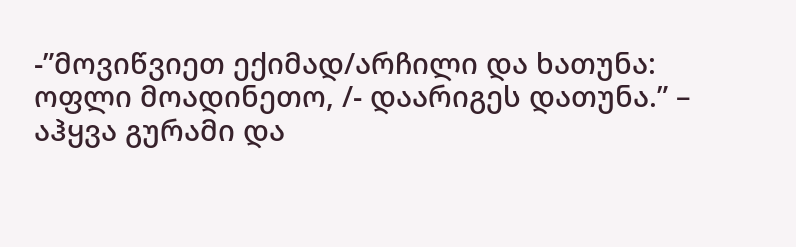-”მოვიწვიეთ ექიმად/არჩილი და ხათუნა:
ოფლი მოადინეთო, /- დაარიგეს დათუნა.” – აჰყვა გურამი და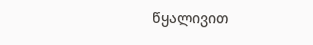წყალივით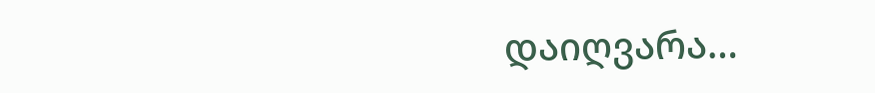დაიღვარა…